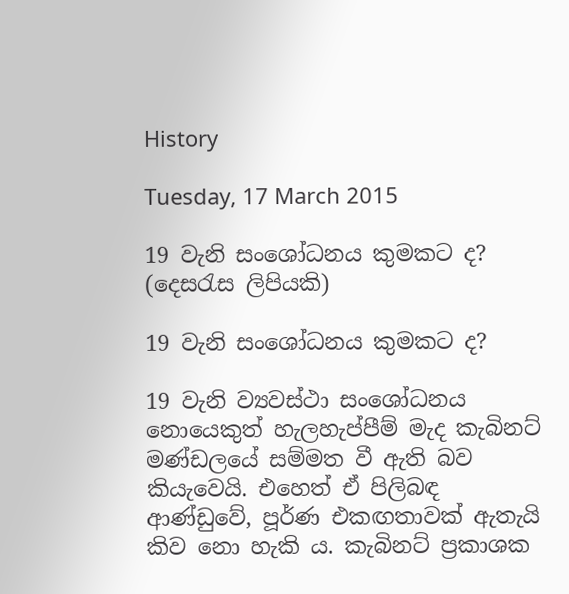History

Tuesday, 17 March 2015

19 වැනි සංශෝධනය කුමකට ද? (දෙසරැස ලිපියකි)

19 වැනි සංශෝධනය කුමකට ද?

19 වැනි ව්‍යවස්ථා සංශෝධනය නොයෙකුත් හැලහැප්පීම් මැද කැබිනට් මණ්ඩලයේ සම්මත වී ඇති බව කියැවෙයි. එහෙත් ඒ පිලිබඳ ආණ්ඩුවේ, පූර්ණ එකඟතාවක් ඇතැයි කිව නො හැකි ය. කැබිනට් ප්‍රකාශක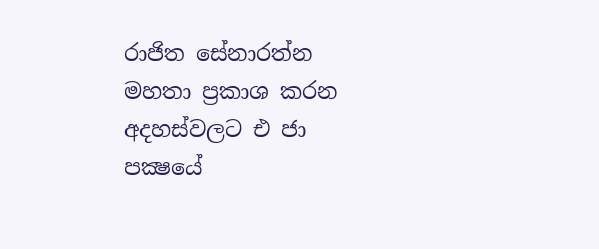රාජිත සේනාරත්න මහතා ප්‍රකාශ කරන අදහස්වලට එ ජා පක්‍ෂයේ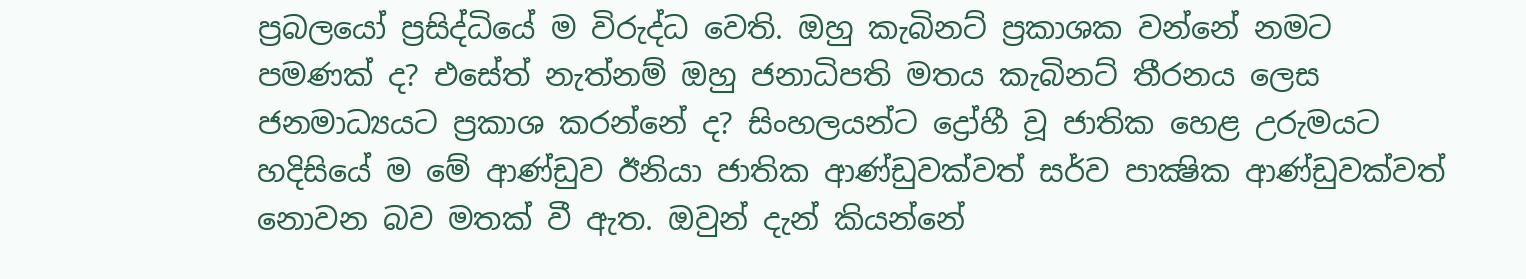ප්‍රබලයෝ ප්‍රසිද්ධියේ ම විරුද්ධ වෙති. ඔහු කැබිනට් ප්‍රකාශක වන්නේ නමට පමණක් ද? එසේත් නැත්නම් ඔහු ජනාධිපති මතය කැබිනට් තීරනය ලෙස ජනමාධ්‍යයට ප්‍රකාශ කරන්නේ ද? සිංහලයන්ට ද්‍රෝහී වූ ජාතික හෙළ උරුමයට හදිසියේ ම මේ ආණ්ඩුව ඊනියා ජාතික ආණ්ඩුවක්වත් සර්ව පාක්‍ෂික ආණ්ඩුවක්වත් නොවන බව මතක් වී ඇත. ඔවුන් දැන් කියන්නේ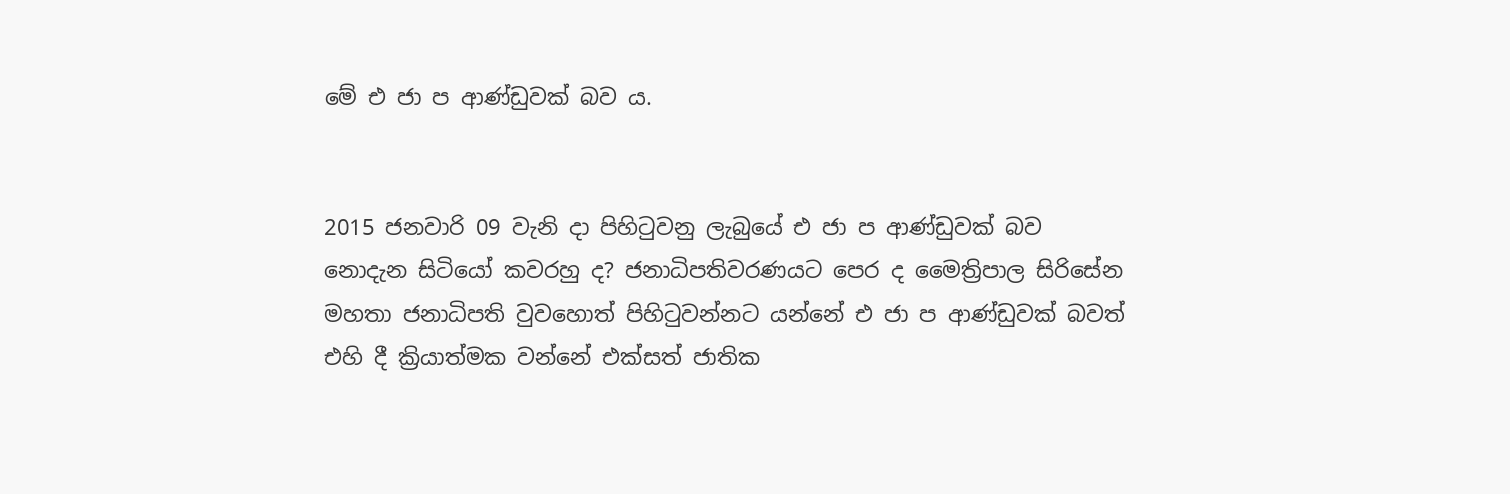මේ එ ජා ප ආණ්ඩුවක් බව ය.


2015 ජනවාරි 09 වැනි දා පිහිටුවනු ලැබුයේ එ ජා ප ආණ්ඩුවක් බව නොදැන සිටියෝ කවරහු ද? ජනාධිපතිවරණයට පෙර ද මෛත්‍රිපාල සිරිසේන මහතා ජනාධිපති වුවහොත් පිහිටුවන්නට යන්නේ එ ජා ප ආණ්ඩුවක් බවත් එහි දී ක්‍රියාත්මක වන්නේ එක්සත් ජාතික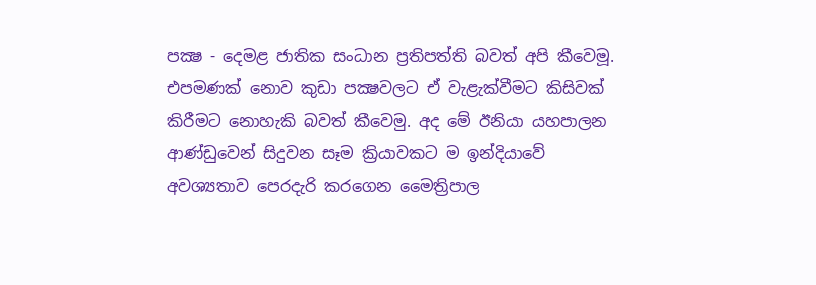පක්‍ෂ - දෙමළ ජාතික සංධාන ප්‍රතිපත්ති බවත් අපි කීවෙමූ. එපමණක් නොව කුඩා පක්‍ෂවලට ඒ වැළැක්වීමට කිසිවක් කිරීමට නොහැකි බවත් කීවෙමු. අද මේ ඊනියා යහපාලන ආණ්ඩුවෙන් සිදුවන සෑම ක්‍රියාවකට ම ඉන්දියාවේ අවශ්‍යතාව පෙරදැරි කරගෙන මෛත්‍රිපාල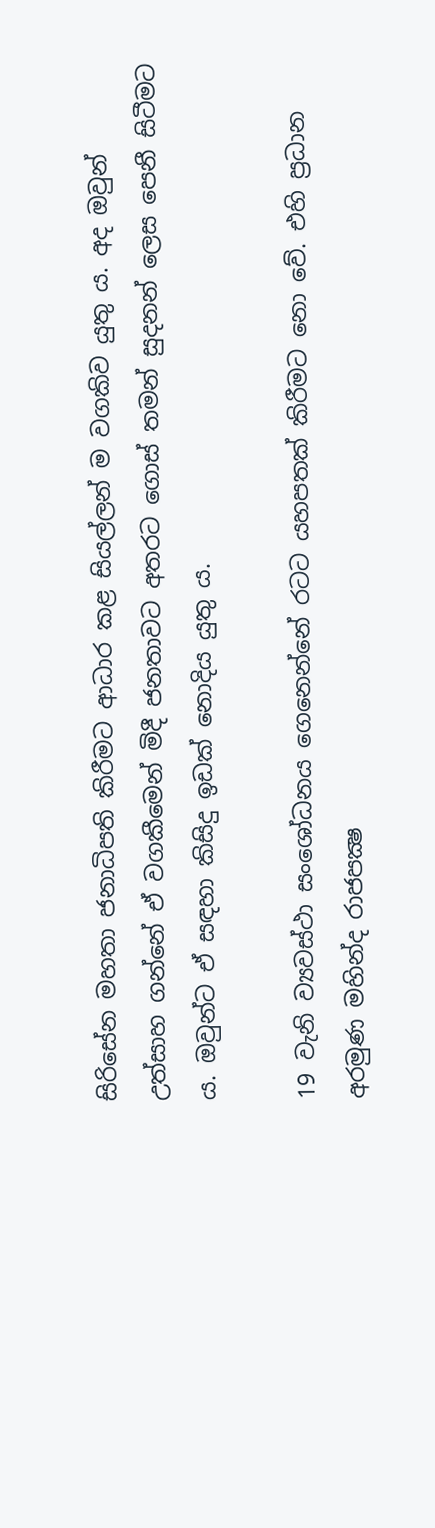සිරිසේන මහතා ජනාධිපති කිරීමට ආධාර කළ සියල්ලන් ම වගකිව යුතු ය. අද ඔවුන් උත්සාහ ගන්නේ ඒ වගකීමෙන් මිදී ජනතාවට අතරට ගොස් තමන් සුදනන් ලෙස පෙනී සිටීමට ය. ඔවුන්ට ඒ සඳහා කිසිදු ඉඩක් නොදිය යුතු ය.

19 වැනි ව්‍යවස්ථා සංශෝධනය ගෙනෙන්නේ රටට යහපතක් කිරීමට නො වේ. එහි ප්‍රධාන අරමුණ මහින්ද රාජපක්‍ෂ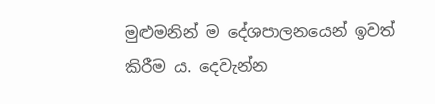මුළුමනින් ම දේශපාලනයෙන් ඉවත් කිරීම ය. දෙවැන්න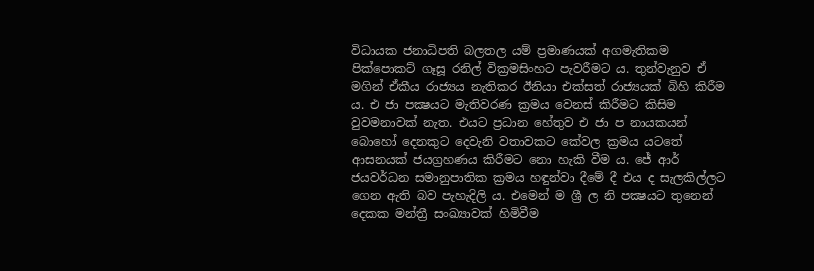විධායක ජනාධිපති බලතල යම් ප්‍රමාණයක් අගමැතිකම පික්පොකට් ගෑසූ රනිල් වික්‍රමසිංහට පැවරීමට ය. තුන්වැනුව ඒ මගින් ඒකීය රාජ්‍යය නැතිකර ඊනියා එක්සත් රාජ්‍යයක් බිහි කිරීම ය. එ ජා පක්‍ෂයට මැතිවරණ ක්‍රමය වෙනස් කිරීමට කිසිම වුවමනාවක් නැත. එයට ප්‍රධාන හේතුව එ ජා ප නායකයන් බොහෝ දෙනකුට දෙවැනි වතාවකට කේවල ක්‍රමය යටතේ ආසනයක් ජයග්‍රහණය කිරීමට නො හැකි වීම ය. ජේ ආර් ජයවර්ධන සමානුපාතික ක්‍රමය හඳුන්වා දීමේ දී එය ද සැලකිල්ලට ගෙන ඇති බව පැහැදිලි ය. එමෙන් ම ශ්‍රී ල නි පක්‍ෂයට තුනෙන් දෙකක මන්ත්‍රී සංඛ්‍යාවක් හිමිවීම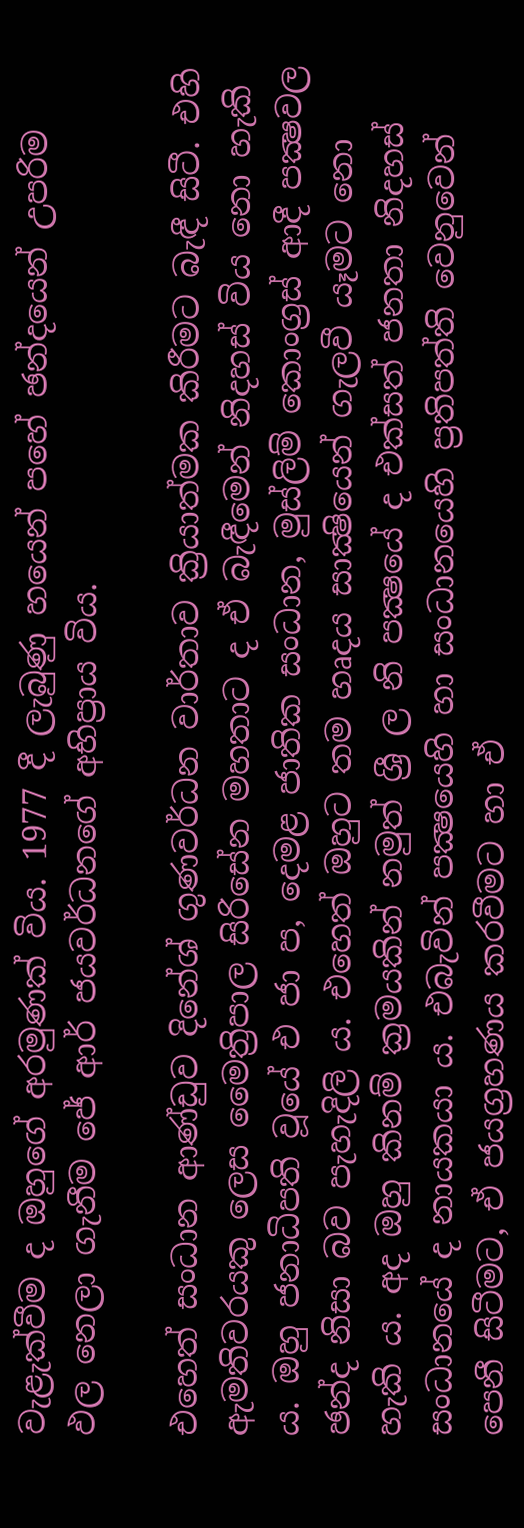වැළැක්වීම ද ඔහුගේ අරමුණක් විය. 1977 දී ලැබුණු හයෙන් පහේ ඡන්දයෙන් උපරිම ඵල නෙලා ගැනීම ජේ ආර් ජයවර්ධනගේ අභිප්‍රාය විය.

එහෙත් සංධාන ආණ්ඩුව දිනේශ් ගුණවර්ධන වාර්තාව ක්‍රියාත්මක කිරීමට බැඳී සිටී. එහි ඇමතිවරයකු ලෙස මෛත්‍රිපාල සිරිසේන මහතාට ද ඒ බැඳීමෙන් නිදහස් විය නො හැකි ය. ඔහු ජනාධිපති වූයේ එ ජා ප, දෙමළ ජාතික සංධාන, මුස්ලිම් කොංග්‍රස් ආදී පක්‍ෂවල ඡන්ද නිසා බව පැහැදිලි ය. එහෙත් ඔහුට තම හෘදය සාක්‍ෂියෙන් ගැලවී යෑමට නො හැකි ය. අද ඔහු කිනම් ක්‍රමයකින් නමුත් ශ්‍රී ල නි පක්‍ෂයේ ද එක්සත් ජනතා නිදහස් සංධානයේ ද නායකයා ය. එබැවින් පක්‍ෂයෙහි හා සංධානයෙහි ප්‍රතිපත්ති වෙනුවෙන් පෙනී සිටීමට, ඒ ජයග්‍රහණය කරවීමට හා ඒ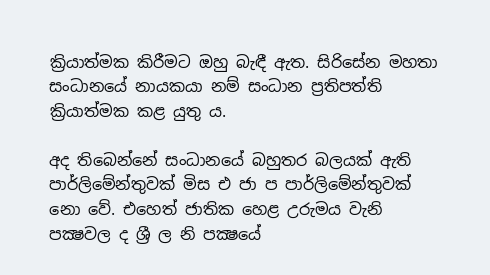ක්‍රියාත්මක කිරීමට ඔහු බැඳී ඇත. සිරිසේන මහතා සංධානයේ නායකයා නම් සංධාන ප්‍රතිපත්ති ක්‍රියාත්මක කළ යුතු ය.

අද තිබෙන්නේ සංධානයේ බහුතර බලයක් ඇති පාර්ලිමේන්තුවක් මිස එ ජා ප පාර්ලිමේන්තුවක් නො වේ. එහෙත් ජාතික හෙළ උරුමය වැනි පක්‍ෂවල ද ශ්‍රී ල නි පක්‍ෂයේ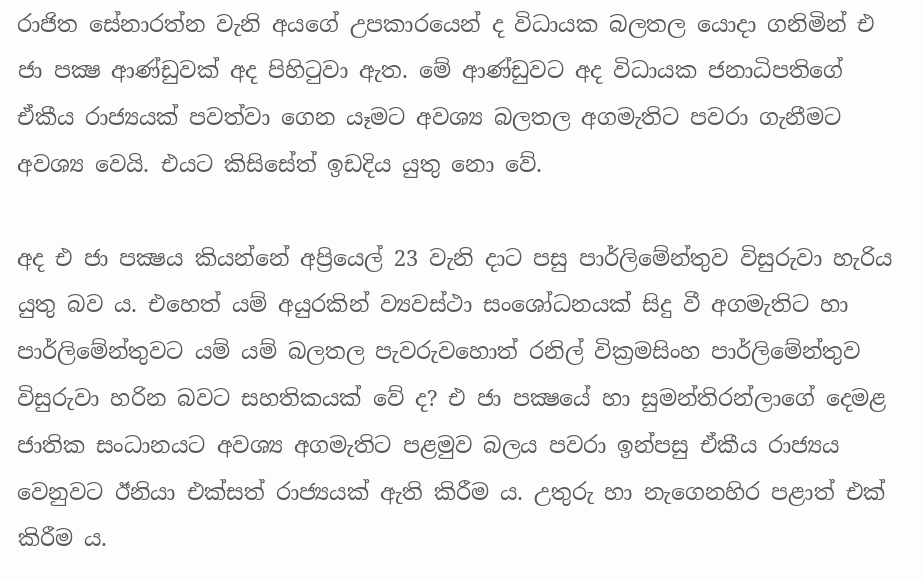රාජිත සේනාරත්න වැනි අයගේ උපකාරයෙන් ද විධායක බලතල යොදා ගනිමින් එ ජා පක්‍ෂ ආණ්ඩුවක් අද පිහිටුවා ඇත. මේ ආණ්ඩුවට අද විධායක ජනාධිපතිගේ ඒකීය රාජ්‍යයක් පවත්වා ගෙන යෑමට අවශ්‍ය බලතල අගමැතිට පවරා ගැනීමට අවශ්‍ය වෙයි. එයට කිසිසේත් ඉඩදිය යුතු නො වේ.

අද එ ජා පක්‍ෂය කියන්නේ අප්‍රියෙල් 23 වැනි දාට පසු පාර්ලිමේන්තුව විසුරුවා හැරිය යුතු බව ය. එහෙත් යම් අයුරකින් ව්‍යවස්ථා සංශෝධනයක් සිදු වී අගමැතිට හා පාර්ලිමේන්තුවට යම් යම් බලතල පැවරුවහොත් රනිල් වික්‍රමසිංහ පාර්ලිමේන්තුව විසුරුවා හරින බවට සහතිකයක් වේ ද? එ ජා පක්‍ෂයේ හා සුමන්තිරන්ලාගේ දෙමළ ජාතික සංධානයට අවශ්‍ය අගමැතිට පළමුව බලය පවරා ඉන්පසු ඒකීය රාජ්‍යය වෙනුවට ඊනියා එක්සත් රාජ්‍යයක් ඇති කිරීම ය. උතුරු හා නැගෙනහිර පළාත් එක් කිරීම ය.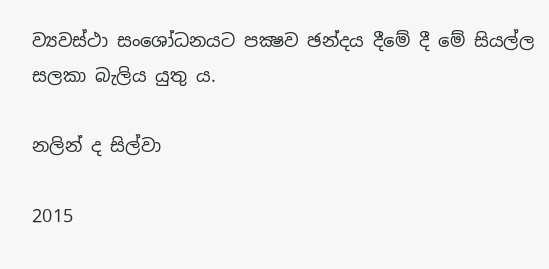ව්‍යවස්ථා සංශෝධනයට පක්‍ෂව ඡන්දය දීමේ දී මේ සියල්ල සලකා බැලිය යුතු ය.

නලින් ද සිල්වා

2015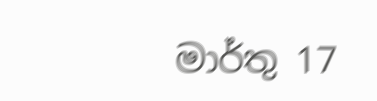මාර්තු 17